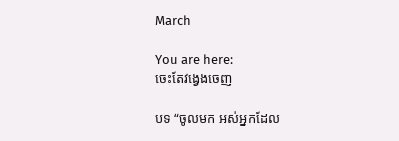March

You are here:
ចេះតែវង្វេងចេញ

បទ “ចូលមក អស់អ្នកដែល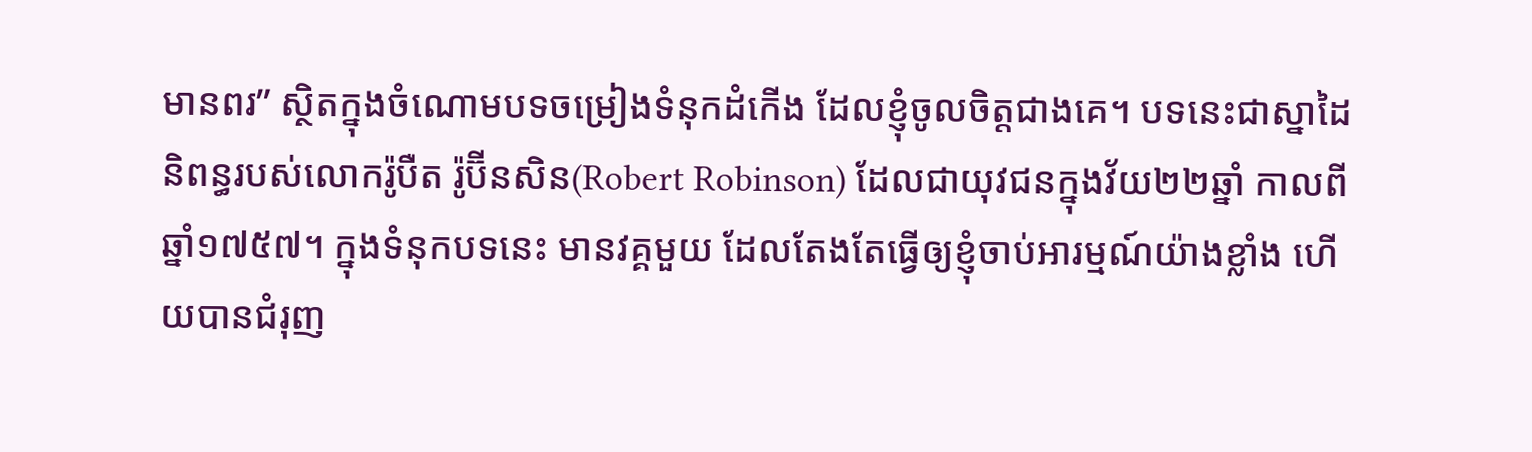មានពរ” ស្ថិតក្នុងចំណោមបទចម្រៀងទំនុកដំកើង ដែលខ្ញុំចូលចិត្តជាងគេ។ បទនេះជាស្នាដៃនិពន្ធរបស់លោករ៉ូបឺត រ៉ូប៊ីនសិន(Robert Robinson) ដែលជាយុវជនក្នុងវ័យ២២ឆ្នាំ កាលពីឆ្នាំ១៧៥៧។ ក្នុងទំនុកបទនេះ មានវគ្គមួយ ដែលតែងតែធ្វើឲ្យខ្ញុំចាប់អារម្មណ៍យ៉ាងខ្លាំង ហើយបានជំរុញ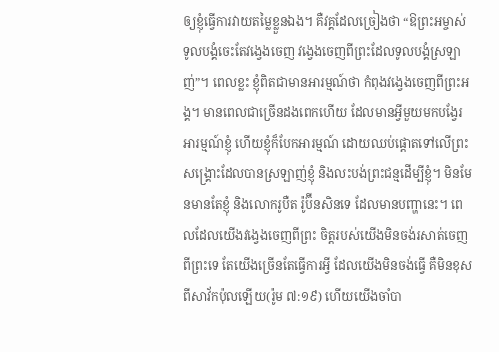ឲ្យខ្ញុំធ្វើការវាយតម្លៃខ្លួនឯង។ គឺវគ្គដែលច្រៀងថា “ឱព្រះអម្ចាស់ ទូលបង្គំចេះតែវង្វេងចេញ វង្វេងចេញពីព្រះដែលទូលបង្គំស្រឡាញ់”។ ពេលខ្លះ ខ្ញុំពិតជាមានអារម្មណ៍ថា កំពុងវង្វេងចេញពីព្រះអង្គ។ មានពេលជាច្រើនដងពេកហើយ ដែលមានអ្វីមួយមកបង្វែរអារម្មណ៍ខ្ញុំ ហើយខ្ញុំក៏បែកអារម្មណ៍ ដោយឈប់ផ្តោតទៅលើព្រះសង្រ្គោះដែលបានស្រឡាញ់ខ្ញុំ និងលះបង់ព្រះជន្មដើម្បីខ្ញុំ។ មិនមែនមានតែខ្ញុំ និងលោករូបឺត រ៉ូប៊ីនសិនទេ ដែលមានបញ្ហានេះ។ ពេលដែលយើងវង្វេងចេញពីព្រះ ចិត្តរបស់យើងមិនចង់រសាត់ចេញពីព្រះទេ តែយើងច្រើនតែធ្វើការអ្វី ដែលយើងមិនចង់ធ្វើ គឺមិនខុសពីសាវ័កប៉ុលឡើយ(រ៉ូម ៧:១៩) ហើយយើងចាំបា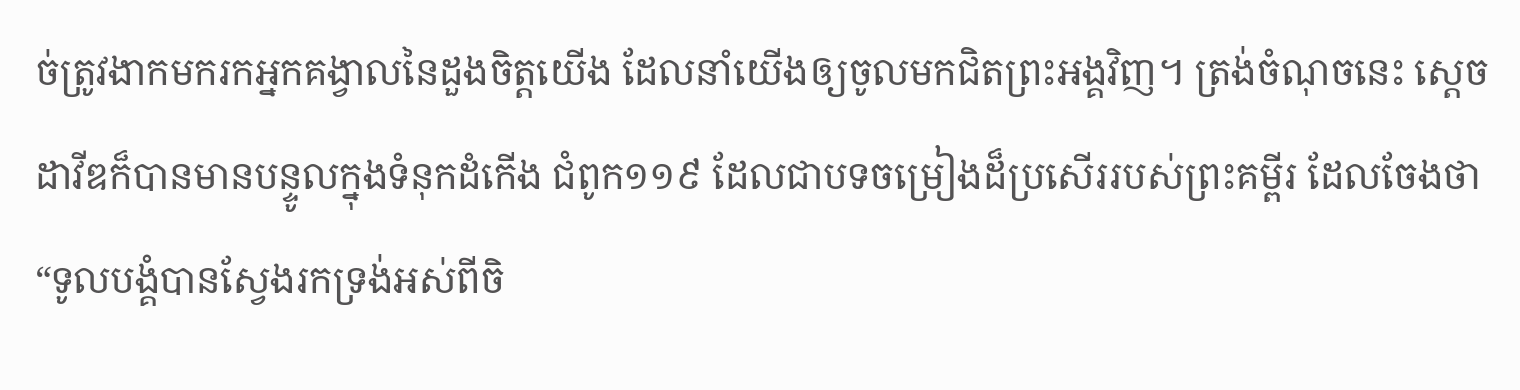ច់ត្រូវងាកមករកអ្នកគង្វាលនៃដួងចិត្តយើង ដែលនាំយើងឲ្យចូលមកជិតព្រះអង្គវិញ។ ត្រង់ចំណុចនេះ ស្តេចដាវីឌក៏បានមានបន្ទូលក្នុងទំនុកដំកើង ជំពូក១១៩ ដែលជាបទចម្រៀងដ៏ប្រសើររបស់ព្រះគម្ពីរ ដែលចែងថា “ទូលបង្គំបានស្វែងរកទ្រង់អស់ពីចិ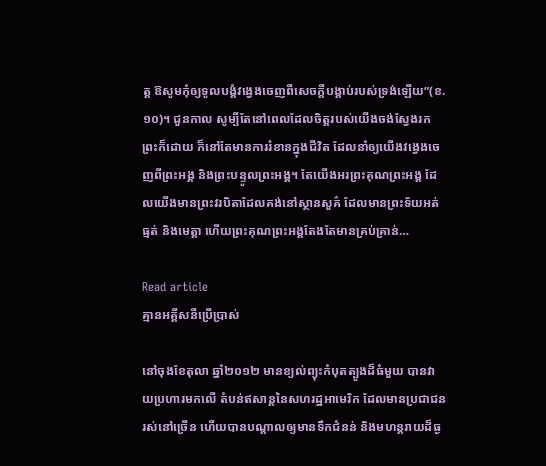ត្ត ឱសូមកុំឲ្យទូលបង្គំវង្វេងចេញពីសេចក្តីបង្គាប់របស់ទ្រង់ឡើយ”(ខ.១០)។ ជួនកាល សូម្បីតែនៅពេលដែលចិត្តរបស់យើងចង់ស្វែងរកព្រះក៏ដោយ ក៏នៅតែមានការរំខានក្នុងជីវិត ដែលនាំឲ្យយើងវង្វេងចេញពីព្រះអង្គ និងព្រះបន្ទូលព្រះអង្គ។ តែយើងអរព្រះគុណព្រះអង្គ ដែលយើងមានព្រះវរបិតាដែលគង់នៅស្ថានសួគ៌ ដែលមានព្រះទ័យអត់ធ្មត់ និងមេត្តា ហើយព្រះគុណព្រះអង្គតែងតែមានគ្រប់គ្រាន់…

Read article
គ្មានអគ្គីសនីប្រើប្រាស់

នៅចុងខែតុលា ឆ្នាំ២០១២ មានខ្យល់ព្យុះកំបុតត្បូងដ៏ធំមួយ បានវាយប្រហារមកលើ តំបន់ឥសាន្តនៃសហរដ្ឋអាមេរិក ដែលមានប្រជាជនរស់នៅច្រើន ហើយបានបណ្តាលឲ្យមានទឹកជំនន់ និងមហន្តរាយដ៏ធ្ង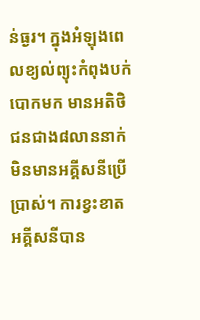ន់ធ្ងរ។ ក្នុងអំឡុងពេលខ្យល់ព្យុះកំពុងបក់បោកមក មានអតិថិជនជាង៨លាននាក់ មិនមានអគ្គីសនីប្រើប្រាស់។ ការខ្វះខាតអគ្គីសនីបាន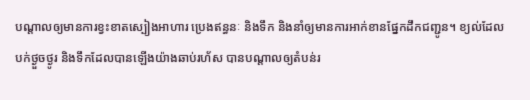បណ្តាលឲ្យមានការខ្វះខាតស្បៀងអាហារ ប្រេងឥន្ធនៈ និងទឹក និងនាំឲ្យមានការអាក់ខានផ្នែកដឹកជញ្ជូន។ ខ្យល់ដែលបក់ថ្ងួចថ្ងូរ និងទឹកដែលបានឡើងយ៉ាងឆាប់រហ័ស បានបណ្តាលឲ្យតំបន់រ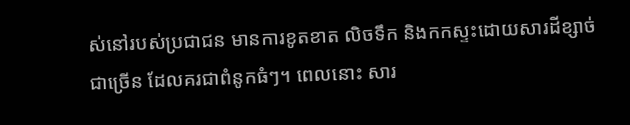ស់នៅរបស់ប្រជាជន មានការខូតខាត លិចទឹក និងកកស្ទះដោយសារដីខ្សាច់ជាច្រើន ដែលគរជាពំនូកធំៗ។ ពេលនោះ សារ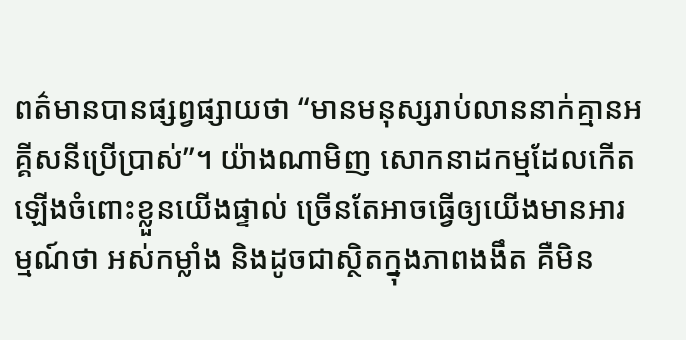ពត៌មានបានផ្សព្វផ្សាយថា “មានមនុស្សរាប់លាននាក់គ្មានអគ្គីសនីប្រើប្រាស់”។ យ៉ាងណាមិញ សោកនាដកម្មដែលកើតឡើងចំពោះខ្លួនយើងផ្ទាល់ ច្រើនតែអាចធ្វើឲ្យយើងមានអារម្មណ៍ថា អស់កម្លាំង និងដូចជាស្ថិតក្នុងភាពងងឹត គឺមិន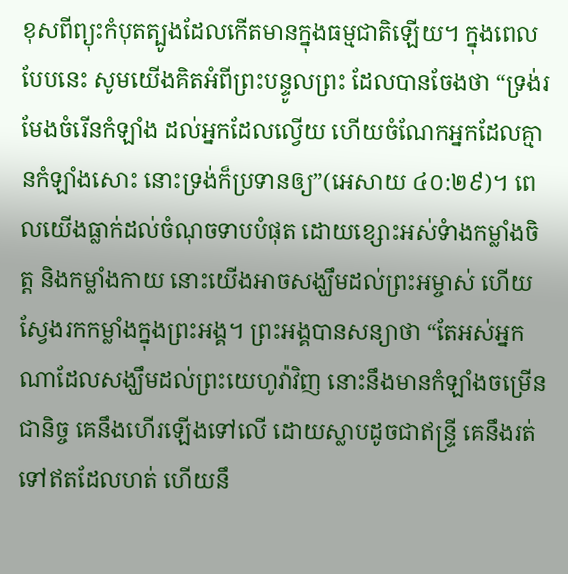ខុសពីព្យុះកំបុតត្បូងដែលកើតមានក្នុងធម្មជាតិឡើយ។ ក្នុងពេលបែបនេះ សូមយើងគិតអំពីព្រះបន្ទូលព្រះ ដែលបានចែងថា “ទ្រង់រមែងចំរើនកំឡាំង ដល់អ្នកដែលល្វើយ ហើយចំណែកអ្នកដែលគ្មានកំឡាំងសោះ នោះទ្រង់ក៏ប្រទានឲ្យ”(អេសាយ ៤០:២៩)។ ពេលយើងធ្លាក់ដល់ចំណុចទាបបំផុត ដោយខ្សោះអស់ទំាងកម្លាំងចិត្ត និងកម្លាំងកាយ នោះយើងអាចសង្ឃឹមដល់ព្រះអម្ចាស់ ហើយស្វែងរកកម្លាំងក្នុងព្រះអង្គ។ ព្រះអង្គបានសន្យាថា “តែអស់អ្នកណាដែលសង្ឃឹមដល់ព្រះយេហូវ៉ាវិញ នោះនឹងមានកំឡាំងចម្រើនជានិច្ច គេនឹងហើរឡើងទៅលើ ដោយស្លាបដូចជាឥន្ទ្រី គេនឹងរត់ទៅឥតដែលហត់ ហើយនឹ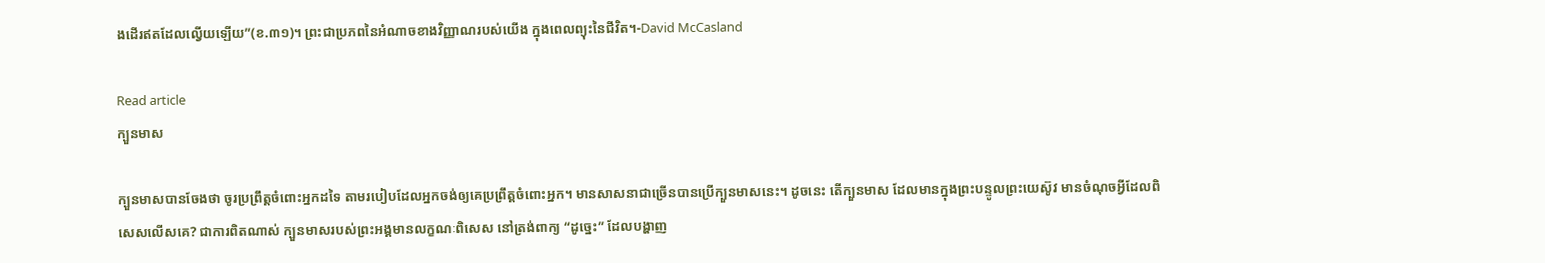ងដើរឥតដែលល្វើយឡើយ”(ខ.៣១)។ ព្រះជាប្រភពនៃអំណាចខាងវិញ្ញាណរបស់យើង ក្នុងពេលព្យុះនៃជីវិត។-David McCasland

Read article
ក្បួនមាស

ក្បួនមាសបានចែងថា ចូរប្រព្រឹត្តចំពោះអ្នកដទៃ តាមរបៀបដែលអ្នកចង់ឲ្យគេប្រព្រឹត្តចំពោះអ្នក។ មានសាសនាជាច្រើនបានប្រើក្បួនមាសនេះ។ ដូចនេះ តើក្បួនមាស ដែលមានក្នុងព្រះបន្ទូលព្រះយេស៊ូវ មានចំណុចអ្វីដែលពិសេសលើសគេ? ជាការពិតណាស់ ក្បួនមាសរបស់ព្រះអង្គមានលក្ខណៈពិសេស នៅត្រង់ពាក្យ “ដូច្នេះ” ដែលបង្ហាញ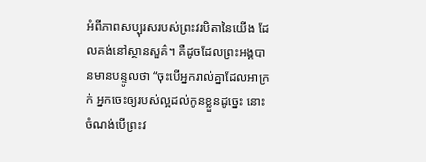អំពីភាពសប្បុរសរបស់ព្រះវរបិតានៃយើង ដែលគង់នៅស្ថានសួគ៌។ គឺដូចដែលព្រះអង្គបានមានបន្ទូលថា “ចុះបើអ្នករាល់គ្នាដែលអាក្រក់ អ្នកចេះឲ្យរបស់ល្អដល់កូនខ្លួនដូច្នេះ នោះចំណង់បើព្រះវ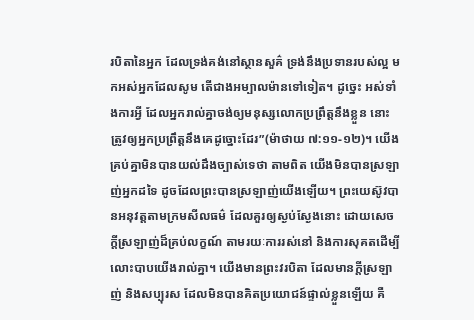របិតានៃអ្នក ដែលទ្រង់គង់នៅស្ថានសួគ៌ ទ្រង់នឹងប្រទានរបស់ល្អ មកអស់អ្នកដែលសូម តើជាងអម្បាលម៉ានទៅទៀត។ ដូច្នេះ អស់ទាំងការអ្វី ដែលអ្នករាល់គ្នាចង់ឲ្យមនុស្សលោកប្រព្រឹត្តនឹងខ្លួន នោះត្រូវឲ្យអ្នកប្រព្រឹត្តនឹងគេដូច្នោះដែរ”(ម៉ាថាយ ៧:១១-១២)។ យើងគ្រប់គ្នាមិនបានយល់ដឹងច្បាស់ទេថា តាមពិត យើងមិនបានស្រឡាញ់អ្នកដទៃ ដូចដែលព្រះបានស្រឡាញ់យើងឡើយ។ ព្រះយេស៊ូវបានអនុវត្តតាមក្រមសីលធម៌ ដែលគួរឲ្យស្ងប់ស្ងែងនោះ ដោយសេចក្តីស្រឡាញ់ដ៏គ្រប់លក្ខណ៍ តាមរយៈការរស់នៅ និងការសុគតដើម្បីលោះបាបយើងរាល់គ្នា។ យើងមានព្រះវរបិតា ដែលមានក្តីស្រឡាញ់ និងសប្បុរស ដែលមិនបានគិតប្រយោជន៍ផ្ទាល់ខ្លួនឡើយ គឺ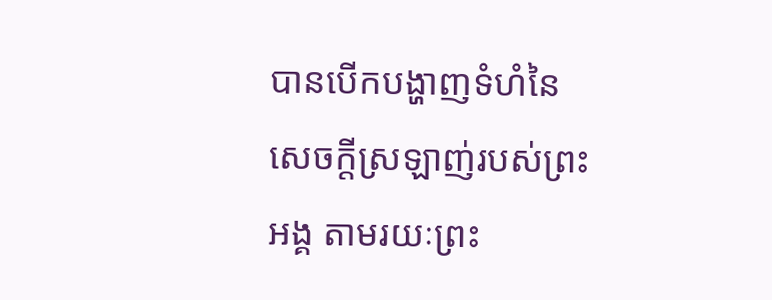បានបើកបង្ហាញទំហំនៃសេចក្តីស្រឡាញ់របស់ព្រះអង្គ តាមរយៈព្រះ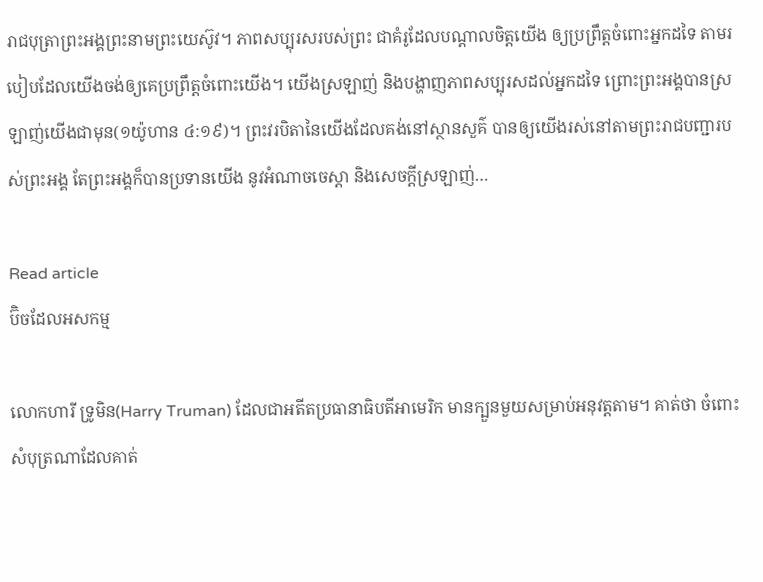រាជបុត្រាព្រះអង្គព្រះនាមព្រះយេស៊ូវ។ ភាពសប្បុរសរបស់ព្រះ ជាគំរូដែលបណ្តាលចិត្តយើង ឲ្យប្រព្រឹត្តចំពោះអ្នកដទៃ តាមរបៀបដែលយើងចង់ឲ្យគេប្រព្រឹត្តចំពោះយើង។ យើងស្រឡាញ់ និងបង្ហាញភាពសប្បុរសដល់អ្នកដទៃ ព្រោះព្រះអង្គបានស្រឡាញ់យើងជាមុន(១យ៉ូហាន ៤:១៩)។ ព្រះវរបិតានៃយើងដែលគង់នៅស្ថានសួគ៌ បានឲ្យយើងរស់នៅតាមព្រះរាជបញ្ជារបស់ព្រះអង្គ តែព្រះអង្គក៏បានប្រទានយើង នូវអំណាចចេស្តា និងសេចក្តីស្រឡាញ់…

Read article
ប៊ិចដែលអសកម្ម

លោកហារី ទ្រូមិន(Harry Truman) ដែលជាអតីតប្រធានាធិបតីអាមេរិក មានក្បួនមួយសម្រាប់អនុវត្តតាម។ គាត់ថា ចំពោះសំបុត្រណាដែលគាត់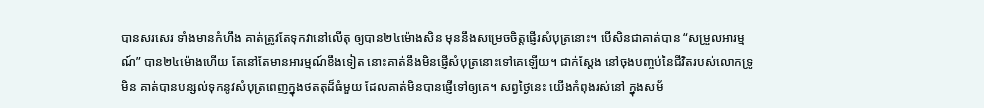បានសរសេរ ទាំងមានកំហឹង គាត់ត្រូវតែទុកវានៅលើតុ ឲ្យបាន២៤ម៉ោងសិន មុននឹងសម្រេចចិត្តផ្ញើរសំបុត្រនោះ។ បើសិនជាគាត់បាន “សម្រួលអារម្មណ៍” បាន២៤ម៉ោងហើយ តែនៅតែមានអារម្មណ៍ខឹងទៀត នោះគាត់នឹងមិនផ្ញើសំបុត្រនោះទៅគេឡើយ។ ជាក់ស្តែង នៅចុងបញ្ចប់នៃជីវិតរបស់លោកទ្រូមិន គាត់បានបន្សល់ទុកនូវសំបុត្រពេញក្នុងថតតុដ៏ធំមួយ ដែលគាត់មិនបានផ្ញើទៅឲ្យគេ។ សព្វថ្ងៃនេះ យើងកំពុងរស់នៅ ក្នុងសម័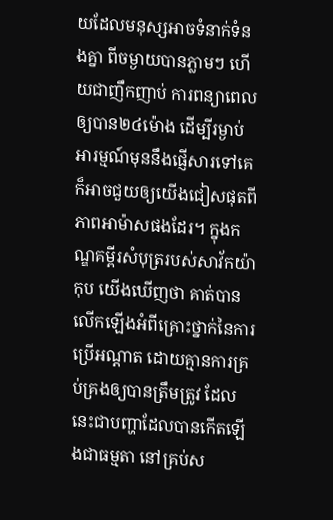យដែលមនុស្សអាចទំនាក់ទំនងគ្នា ពីចម្ងាយបានភ្លាមៗ ហើយជាញឹកញាប់ ការពន្យាពេលឲ្យបាន២៤ម៉ោង ដើម្បីរម្ងាប់អារម្មណ៍មុននឹងផ្ញើសារទៅគេ ក៏អាចជួយឲ្យយើងជៀសផុតពីភាពអាម៉ាសផងដែរ។ ក្នុងកណ្ឌគម្ពីរសំបុត្ររបស់សាវ័កយ៉ាកុប យើងឃើញថា គាត់បានលើកឡើងអំពីគ្រោះថ្នាក់នៃការប្រើអណ្តាត ដោយគ្មានការគ្រប់គ្រងឲ្យបានត្រឹមត្រូវ ដែលនេះជាបញ្ហាដែលបានកើតឡើងជាធម្មតា នៅគ្រប់ស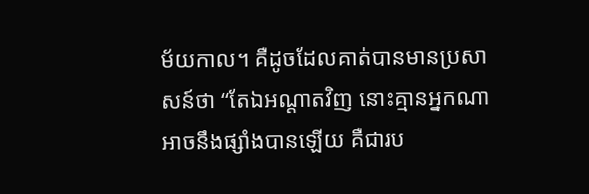ម័យកាល។ គឺដូចដែលគាត់បានមានប្រសាសន៍ថា “តែឯអណ្តាតវិញ នោះគ្មានអ្នកណាអាចនឹងផ្សាំងបានឡើយ គឺជារប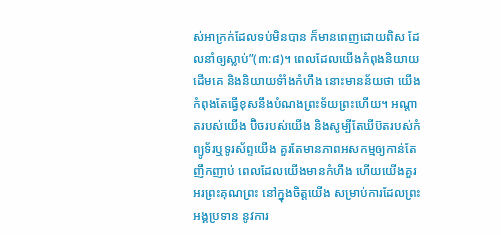ស់អាក្រក់ដែលទប់មិនបាន ក៏មានពេញដោយពិស ដែលនាំឲ្យស្លាប់”(៣:៨)។ ពេលដែលយើងកំពុងនិយាយដើមគេ និងនិយាយទំាំងកំហឹង នោះមានន័យថា យើងកំពុងតែធ្វើខុសនឹងបំណងព្រះទ័យព្រះហើយ។ អណ្តាតរបស់យើង ប៊ិចរបស់យើង និងសូម្បីតែឃីប៊តរបស់កំព្យូទ័រឬទូរស័ព្ទយើង គួរតែមានភាពអសកម្មឲ្យកាន់តែញឹកញាប់ ពេលដែលយើងមានកំហឹង ហើយយើងគួរអរព្រះគុណព្រះ នៅក្នុងចិត្តយើង សម្រាប់ការដែលព្រះអង្គប្រទាន នូវការ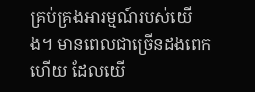គ្រប់គ្រងអារម្មណ៍របស់យើង។ មានពេលជាច្រើនដងពេកហើយ ដែលយើ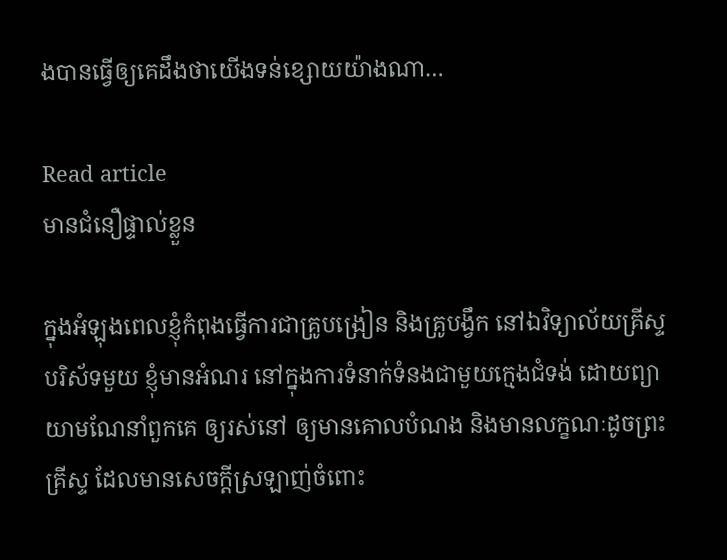ងបានធ្វើឲ្យគេដឹងថាយើងទន់ខ្សោយយ៉ាងណា…

Read article
មានជំនឿផ្ទាល់ខ្លួន

ក្នុងអំឡុងពេលខ្ញុំកំពុងធ្វើការជាគ្រូបង្រៀន និងគ្រូបង្វឹក នៅឯវិទ្យាល័យគ្រីស្ទបរិស័ទមួយ ខ្ញុំមានអំណរ នៅក្នុងការទំនាក់ទំនងជាមួយក្មេងជំទង់ ដោយព្យាយាមណែនាំពួកគេ ឲ្យរស់នៅ ឲ្យមានគោលបំណង និងមានលក្ខណៈដូចព្រះគ្រីស្ទ ដែលមានសេចក្តីស្រឡាញ់ចំពោះ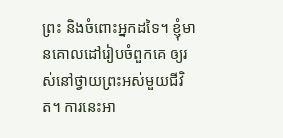ព្រះ និងចំពោះអ្នកដទៃ។ ខ្ញុំមានគោលដៅរៀបចំពួកគេ ឲ្យរស់នៅថ្វាយព្រះអស់មួយជីវិត។ ការនេះអា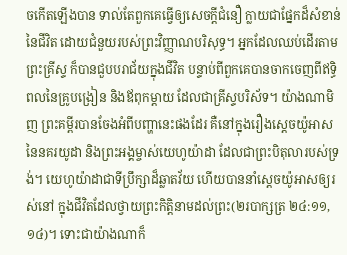ចកើតឡើងបាន ទាល់តែពួកគេធ្វើឲ្យសេចក្តីជំនឿ ក្លាយជាផ្នែកដ៏សំខាន់នៃជីវិត ដោយជំនួយរបស់ព្រះវិញ្ញាណបរិសុទ្ធ។ អ្នកដែលឈប់ដើរតាមព្រះគ្រីស្ទ ក៏បានជួបបរាជ័យក្នុងជីវិត បន្ទាប់ពីពួកគេបានចាកចេញពីឥទ្ធិពលនៃគ្រូបង្រៀន និងឪពុកម្តាយ ដែលជាគ្រីស្ទបរិស័ទ។ យ៉ាងណាមិញ ព្រះគម្ពីរបានចែងអំពីបញ្ហានេះផងដែរ គឺនៅក្នុងរឿងស្តេចយ៉ូអាស នៃនគរយូដា និងព្រះអង្គម្ចាស់យេហូយ៉ាដា ដែលជាព្រះបិតុលារបស់ទ្រង់។ យេហូយ៉ាដាជាទីប្រឹក្សាដ៏ឆ្លាតវ័យ ហើយបាននាំស្តេចយ៉ូអាសឲ្យរស់នៅ ក្នុងជីវិតដែលថ្វាយព្រះកិត្តិនាមដល់ព្រះ(២របាក្សត្រ ២៤:១១,១៤)។ ទោះជាយ៉ាងណាក៏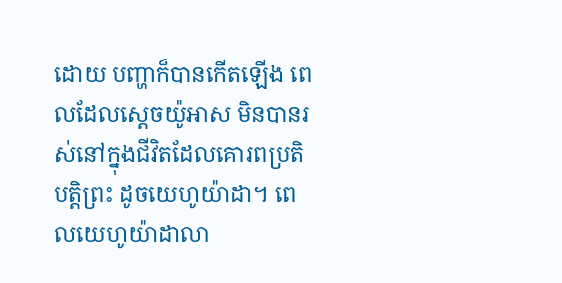ដោយ បញ្ហាក៏បានកើតឡើង ពេលដែលស្តេចយ៉ូអាស មិនបានរស់នៅក្នុងជីវិតដែលគោរពប្រតិបត្តិព្រះ ដូចយេហូយ៉ាដា។ ពេលយេហូយ៉ាដាលា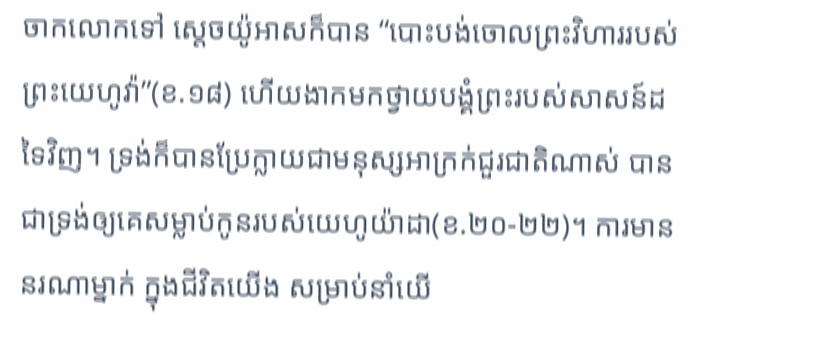ចាកលោកទៅ ស្តេចយ៉ូអាសក៏បាន “បោះបង់ចោលព្រះវិហាររបស់ព្រះយេហូវ៉ា”(ខ.១៨) ហើយងាកមកថ្វាយបង្គំព្រះរបស់សាសន៍ដទៃវិញ។ ទ្រង់ក៏បានប្រែក្លាយជាមនុស្សអាក្រក់ជួរជាតិណាស់ បានជាទ្រង់ឲ្យគេសម្លាប់កូនរបស់យេហូយ៉ាដា(ខ.២០-២២)។ ការមាននរណាម្នាក់ ក្នុងជីវិតយើង សម្រាប់នាំយើ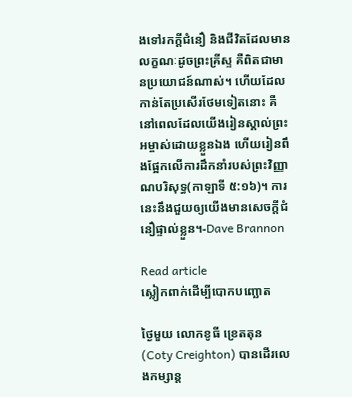ងទៅរកក្តីជំនឿ និងជីវិតដែលមានលក្ខណៈដូចព្រះគ្រីស្ទ គឺពិតជាមានប្រយោជន៍ណាស់។ ហើយដែលកាន់តែប្រសើរថែមទៀតនោះ គឺនៅពេលដែលយើងរៀនស្គាល់ព្រះអម្ចាស់ដោយខ្លួនឯង ហើយរៀនពឹងផ្អែកលើការដឹកនាំរបស់ព្រះវិញ្ញាណបរិសុទ្ធ(កាឡាទី ៥:១៦)។ ការនេះនឹងជួយឲ្យយើងមានសេចក្តីជំនឿផ្ទាល់ខ្លួន។-Dave Brannon

Read article
ស្លៀកពាក់ដើម្បីបោកបញ្ឆោត

ថ្ងៃមួយ លោកខូធី ខ្រេតតុន(Coty Creighton) បានដើរលេងកម្សាន្ត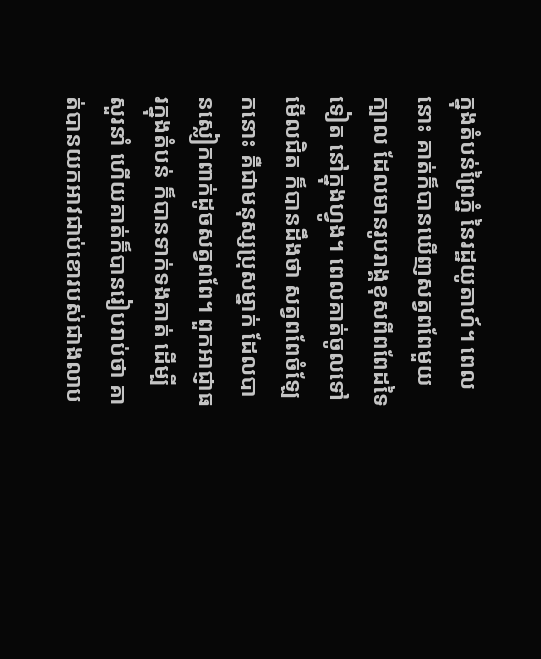ក្នុងតំបន់ព្រៃភ្នំ នៃរដ្ឋយូតាហ៍។ ពេលនោះ គាត់ក៏បានឃើញសត្វពពែមួយក្បាល ដែលមានរូបរាង្គខុសពីពពែដទៃទៀត នៅក្នុងហ្វូង។ ពេលគាត់ចូលទៅមើលជិត ក៏បានដឹងថា សត្វពពែចំឡែកនោះ គឺជាមនុស្សប្រុសម្នាក់ ដែលបានស្លៀកពាក់ដូចសត្វពពែ។ ពួកអាជ្ញាធរក្នុងតំបន់ ក៏បានទាក់ទងគាត់ ដើម្បីសួរនាំ ហើយគាត់ក៏បានរៀបរាប់ថា គាត់បានយកអាវជាប់ខោរបស់ជាងលាប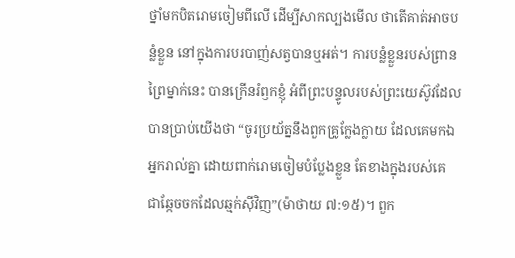ថ្នាំមកបិតរោមចៀមពីលើ ដើម្បីសាកល្បងមើល ថាតើគាត់អាចបន្លំខ្លួន នៅក្នុងការបរបាញ់សត្វបានឬអត់។ ការបន្លំខ្លួនរបស់ព្រានព្រៃម្នាក់នេះ បានក្រើនរំឭកខ្ញុំ អំពីព្រះបន្ទូលរបស់ព្រះយេស៊ូវដែលបានប្រាប់យើងថា “ចូរប្រយ័ត្ននឹងពួកគ្រូក្លែងក្លាយ ដែលគេមកឯអ្នករាល់គ្នា ដោយពាក់រោមចៀមបំប្លែងខ្លួន តែខាងក្នុងរបស់គេ ជាឆ្កែចចកដែលឆ្មក់ស៊ីវិញ”(ម៉ាថាយ ៧:១៥)។ ពួក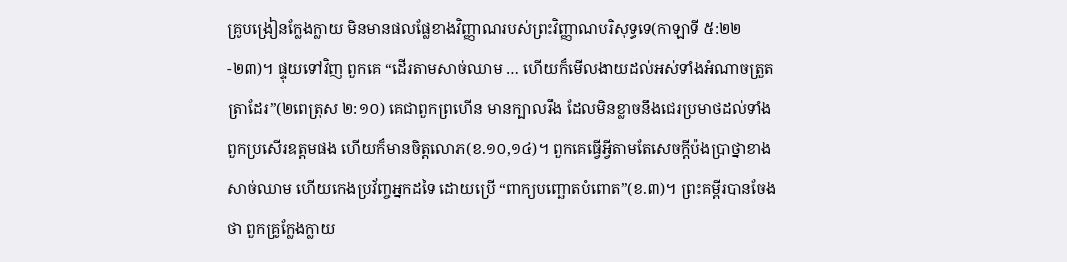គ្រូបង្រៀនក្លែងក្លាយ មិនមានផលផ្លែខាងវិញ្ញាណរបស់ព្រះវិញ្ញាណបរិសុទ្ធទេ(កាឡាទី ៥:២២-២៣)។ ផ្ទុយទៅវិញ ពួកគេ “ដើរតាមសាច់ឈាម … ហើយក៏មើលងាយដល់អស់ទាំងអំណាចត្រួតត្រាដែរ”(២ពេត្រុស ២:១០) គេជាពួកព្រហើន មានក្បាលរឹង ដែលមិនខ្លាចនឹងជេរប្រមាថដល់ទាំងពួកប្រសើរឧត្តមផង ហើយក៏មានចិត្តលោភ(ខ.១០,១៤)។ ពួកគេធ្វើអ្វីតាមតែសេចក្តីប៉ងប្រាថ្នាខាងសាច់ឈាម ហើយកេងប្រវ័ញ្ចអ្នកដទៃ ដោយប្រើ “ពាក្យបញ្ឆោតបំពោត”(ខ.៣)។ ព្រះគម្ពីរបានចែងថា ពួកគ្រូក្លែងក្លាយ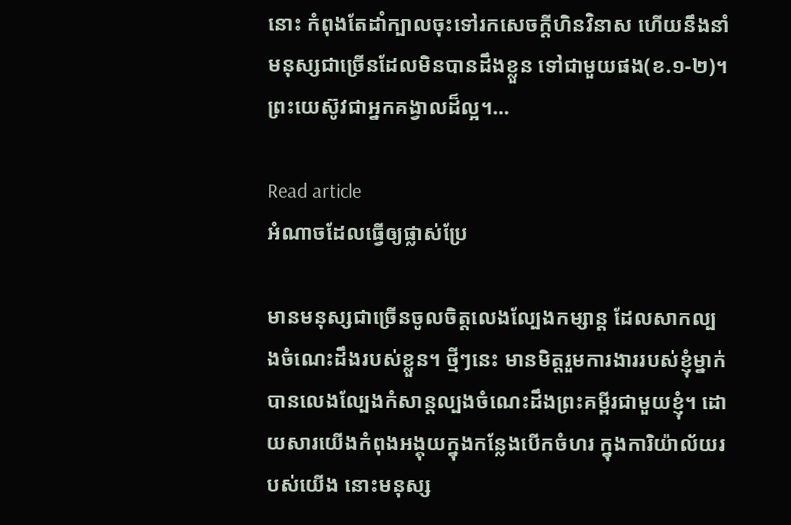នោះ កំពុងតែដាំក្បាលចុះទៅរកសេចក្តីហិនវិនាស ហើយនឹងនាំមនុស្សជាច្រើនដែលមិនបានដឹងខ្លួន ទៅជាមួយផង(ខ.១-២)។ ព្រះយេស៊ូវជាអ្នកគង្វាលដ៏ល្អ។…

Read article
អំណាចដែលធ្វើឲ្យផ្លាស់ប្រែ

មានមនុស្សជាច្រើនចូលចិត្តលេងល្បែងកម្សាន្ត ដែលសាកល្បងចំណេះដឹងរបស់ខ្លួន។ ថ្មីៗនេះ មានមិត្តរួមការងាររបស់ខ្ញុំម្នាក់ បានលេងល្បែងកំសាន្តល្បងចំណេះដឹងព្រះគម្ពីរជាមួយខ្ញុំ។ ដោយសារយើងកំពុងអង្គុយក្នុងកន្លែងបើកចំហរ ក្នុងការិយ៉ាល័យរបស់យើង នោះមនុស្ស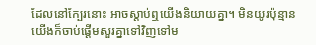ដែលនៅក្បែរនោះ អាចស្តាប់ឮយើងនិយាយគ្នា។ មិនយូរប៉ុន្មាន យើងក៏ចាប់ផ្តើមសួរគ្នាទៅវិញទៅម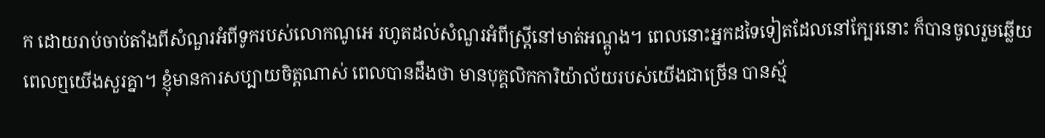ក ដោយរាប់ចាប់តាំងពីសំណួរអំពីទូករបស់លោកណូអេ រហូតដល់សំណួរអំពីស្ត្រីនៅមាត់អណ្តូង។ ពេលនោះអ្នកដទៃទៀតដែលនៅក្បែរនោះ ក៏បានចូលរួមឆ្លើយ ពេលឮយើងសួរគ្នា។ ខ្ញុំមានការសប្បាយចិត្តណាស់ ពេលបានដឹងថា មានបុគ្គលិកការិយ៉ាល័យរបស់យើងជាច្រើន បានស្ម័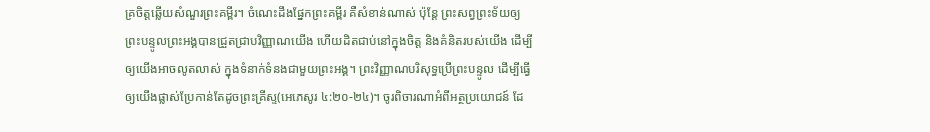គ្រចិត្តឆ្លើយសំណួរព្រះគម្ពីរ។ ចំណេះដឹងផ្នែកព្រះគម្ពីរ គឺសំខាន់ណាស់ ប៉ុន្តែ ព្រះសព្វព្រះទ័យឲ្យព្រះបន្ទូលព្រះអង្គបានជ្រួតជ្រាបវិញ្ញាណយើង ហើយដិតជាប់នៅក្នុងចិត្ត និងគំនិតរបស់យើង ដើម្បីឲ្យយើងអាចលូតលាស់ ក្នុងទំនាក់ទំនងជាមួយព្រះអង្គ។ ព្រះវិញ្ញាណបរិសុទ្ធប្រើព្រះបន្ទូល ដើម្បីធ្វើឲ្យយើងផ្លាស់ប្រែកាន់តែដូចព្រះគ្រីស្ទ(អេភេសូរ ៤:២០-២៤)។ ចូរពិចារណាអំពីអត្ថប្រយោជន៍ ដែ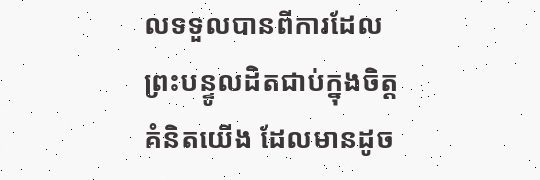លទទួលបានពីការដែលព្រះបន្ទូលដិតជាប់ក្នុងចិត្តគំនិតយើង ដែលមានដូច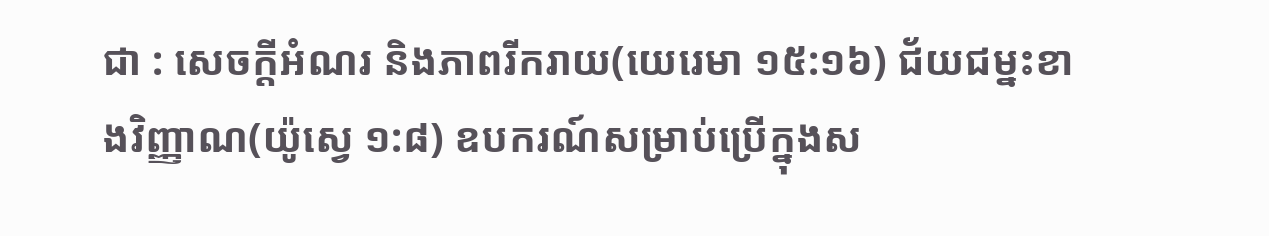ជា : សេចក្តីអំណរ និងភាពរីករាយ(យេរេមា ១៥:១៦) ជ័យជម្នះខាងវិញ្ញាណ(យ៉ូស្វេ ១:៨) ឧបករណ៍សម្រាប់ប្រើក្នុងស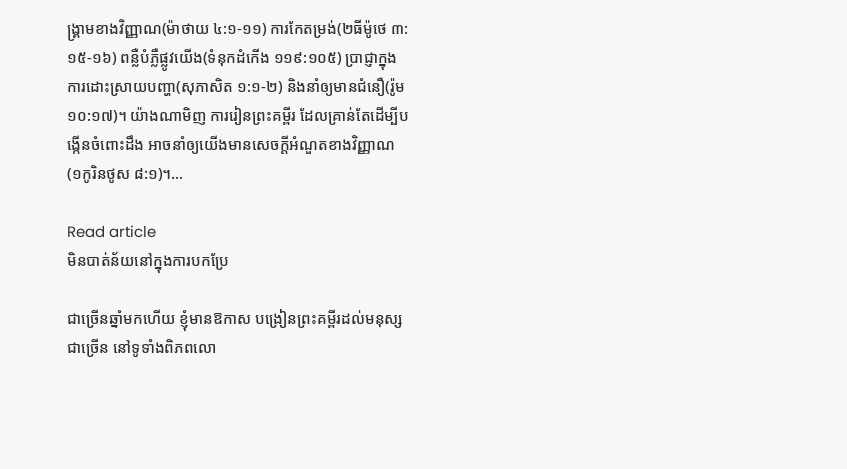ង្រ្គាមខាងវិញ្ញាណ(ម៉ាថាយ ៤:១-១១) ការកែតម្រង់(២ធីម៉ូថេ ៣:១៥-១៦) ពន្លឺបំភ្លឺផ្លូវយើង(ទំនុកដំកើង ១១៩:១០៥) ប្រាជ្ញាក្នុងការដោះស្រាយបញ្ហា(សុភាសិត ១:១-២) និងនាំឲ្យមានជំនឿ(រ៉ូម ១០:១៧)។ យ៉ាងណាមិញ ការរៀនព្រះគម្ពីរ ដែលគ្រាន់តែដើម្បីបង្កើនចំពោះដឹង អាចនាំឲ្យយើងមានសេចក្តីអំណួតខាងវិញ្ញាណ(១កូរិនថូស ៨:១)។…

Read article
មិនបាត់ន័យនៅក្នុងការបកប្រែ

ជាច្រើនឆ្នាំមកហើយ ខ្ញុំមានឱកាស បង្រៀនព្រះគម្ពីរដល់មនុស្សជាច្រើន នៅទូទាំងពិភពលោ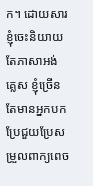ក។ ដោយសារខ្ញុំចេះនិយាយតែភាសាអង់គ្លេស ខ្ញុំច្រើនតែមានអ្នកបកប្រែជួយប្រែសម្រួលពាក្យពេច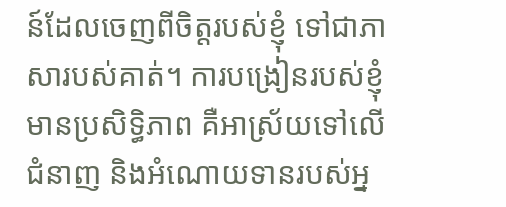ន៍ដែលចេញពីចិត្តរបស់ខ្ញុំ ទៅជាភាសារបស់គាត់។ ការបង្រៀនរបស់ខ្ញុំមានប្រសិទ្ធិភាព គឺអាស្រ័យទៅលើជំនាញ និងអំណោយទានរបស់អ្ន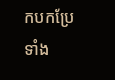កបកប្រែទាំង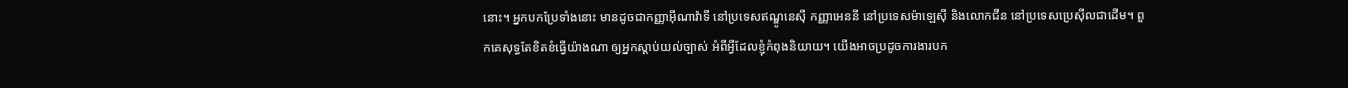នោះ។ អ្នកបកប្រែទាំងនោះ មានដូចជាកញ្ញាអ៊ីណាវ៉ាទី នៅប្រទេសឥណ្ឌូនេស៊ី កញ្ញាអេននី នៅប្រទេសម៉ាឡេស៊ី និងលោកជីន នៅប្រទេសប្រេស៊ីលជាដើម។ ពួកគេសុទ្ធតែខិតខំធ្វើយ៉ាងណា ឲ្យអ្នកស្តាប់យល់ច្បាស់ អំពីអ្វីដែលខ្ញុំកំពុងនិយាយ។ យើងអាចប្រដូចការងារបក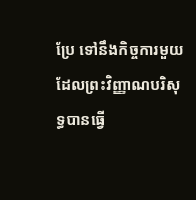ប្រែ ទៅនឹងកិច្ចការមួយ ដែលព្រះវិញ្ញាណបរិសុទ្ធបានធ្វើ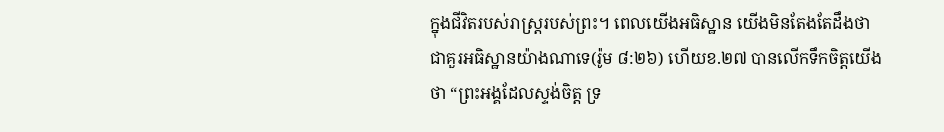ក្នុងជីវិតរបស់រាស្រ្តរបស់ព្រះ។ ពេលយើងអធិស្ឋាន យើងមិនតែងតែដឹងថា ជាគួរអធិស្ឋានយ៉ាងណាទេ(រ៉ូម ៨:២៦) ហើយខ.២៧ បានលើកទឹកចិត្តយើងថា “ព្រះអង្គដែលស្ទង់ចិត្ត ទ្រ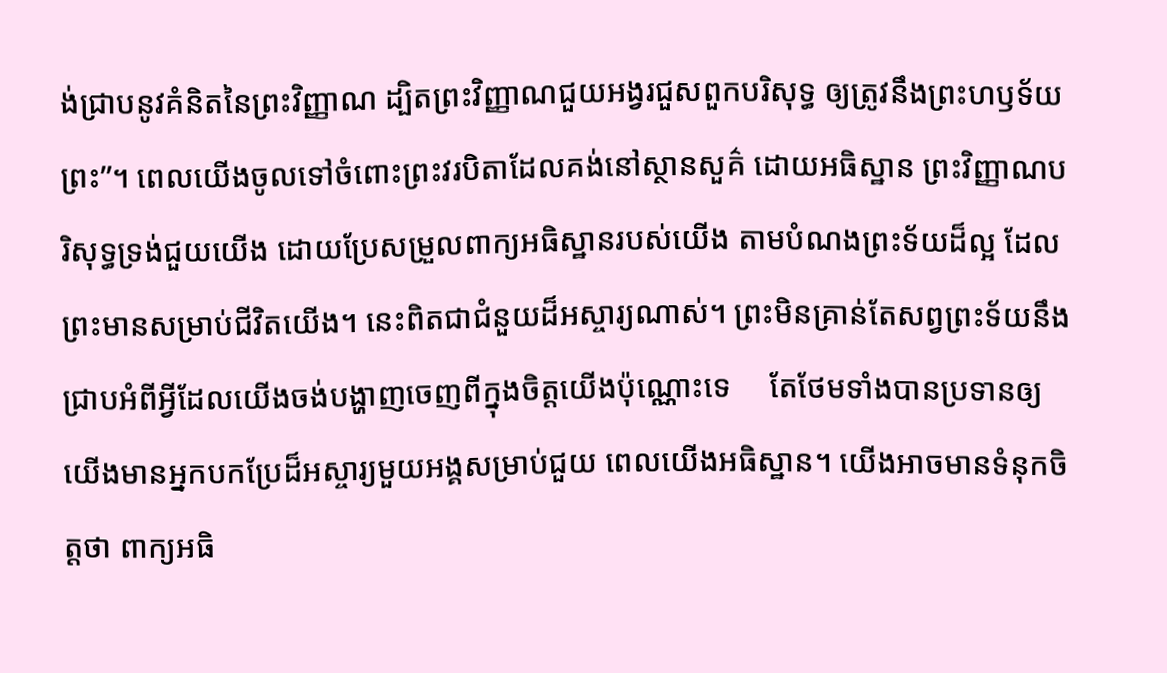ង់ជ្រាបនូវគំនិតនៃព្រះវិញ្ញាណ ដ្បិតព្រះវិញ្ញាណជួយអង្វរជួសពួកបរិសុទ្ធ ឲ្យត្រូវនឹងព្រះហឫទ័យព្រះ”។ ពេលយើងចូលទៅចំពោះព្រះវរបិតាដែលគង់នៅស្ថានសួគ៌ ដោយអធិស្ឋាន ព្រះវិញ្ញាណបរិសុទ្ធទ្រង់ជួយយើង ដោយប្រែសម្រួលពាក្យអធិស្ឋានរបស់យើង តាមបំណងព្រះទ័យដ៏ល្អ ដែលព្រះមានសម្រាប់ជីវិតយើង។ នេះពិតជាជំនួយដ៏អស្ចារ្យណាស់។ ព្រះមិនគ្រាន់តែសព្វព្រះទ័យនឹងជ្រាបអំពីអ្វីដែលយើងចង់បង្ហាញចេញពីក្នុងចិត្តយើងប៉ុណ្ណោះទេ     តែថែមទាំងបានប្រទានឲ្យយើងមានអ្នកបកប្រែដ៏អស្ចារ្យមួយអង្គសម្រាប់ជួយ ពេលយើងអធិស្ឋាន។ យើងអាចមានទំនុកចិត្តថា ពាក្យអធិ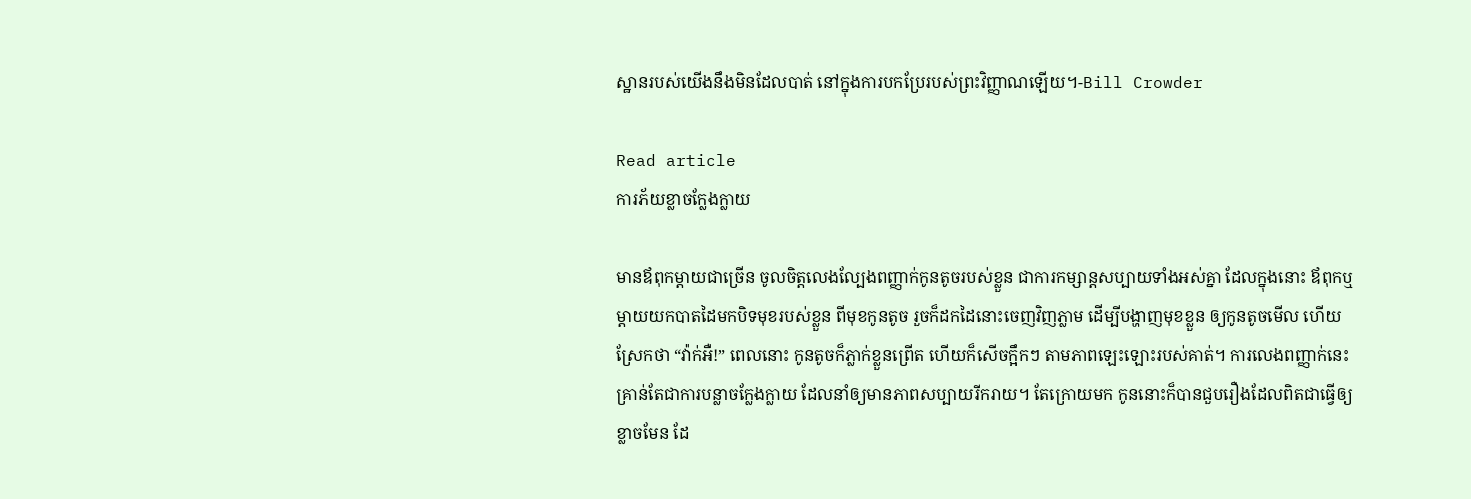ស្ឋានរបស់យើងនឹងមិនដែលបាត់ នៅក្នុងការបកប្រែរបស់ព្រះវិញ្ញាណឡើយ។-Bill Crowder

Read article
ការភ័យខ្លាចក្លែងក្លាយ

មានឪពុកម្តាយជាច្រើន ចូលចិត្តលេងល្បែងពញ្ញាក់កូនតូចរបស់ខ្លួន ជាការកម្សាន្តសប្បាយទាំងអស់គ្នា ដែលក្នុងនោះ ឪពុកឬម្តាយយកបាតដៃមកបិទមុខរបស់ខ្លួន ពីមុខកូនតូច រួចក៏ដកដៃនោះចេញវិញភ្លាម ដើម្បីបង្ហាញមុខខ្លួន ឲ្យកូនតូចមើល ហើយស្រែកថា “វ៉ាក់អឺ!” ពេលនោះ កូនតូចក៏ភ្លាក់ខ្លួនព្រើត ហើយក៏សើចក្អឹកៗ តាមភាពឡេះឡោះរបស់គាត់។ ការលេងពញ្ញាក់នេះ គ្រាន់តែជាការបន្លាចក្លែងក្លាយ ដែលនាំឲ្យមានភាពសប្បាយរីករាយ។ តែក្រោយមក កូននោះក៏បានជួបរឿងដែលពិតជាធ្វើឲ្យខ្លាចមែន ដែ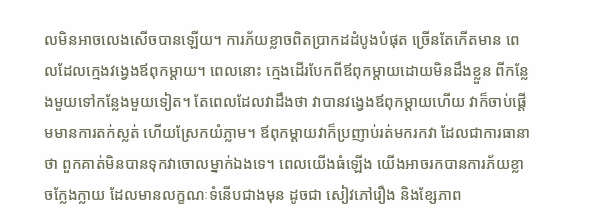លមិនអាចលេងសើចបានឡើយ។ ការភ័យខ្លាចពិតប្រាកដដំបូងបំផុត ច្រើនតែកើតមាន ពេលដែលក្មេងវង្វេងឪពុកម្តាយ។ ពេលនោះ ក្មេងដើរបែកពីឪពុកម្តាយដោយមិនដឹងខ្លួន ពីកន្លែងមួយទៅកន្លែងមួយទៀត។ តែពេលដែលវាដឹងថា វាបានវង្វេងឪពុកម្តាយហើយ វាក៏ចាប់ផ្តើមមានការតក់ស្លត់ ហើយស្រែកយំភ្លាម។ ឪពុកម្តាយវាក៏ប្រញាប់រត់មករកវា ដែលជាការធានាថា ពួកគាត់មិនបានទុកវាចោលម្នាក់ឯងទេ។ ពេលយើងធំឡើង យើងអាចរកបានការភ័យខ្លាចក្លែងក្លាយ ដែលមានលក្ខណៈទំនើបជាងមុន ដូចជា សៀវភៅរឿង និងខ្សែភាព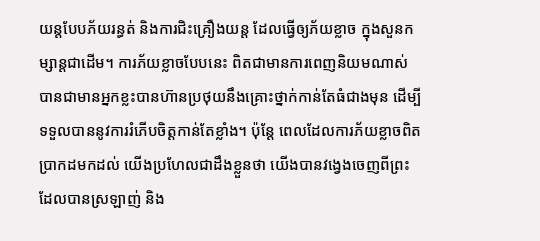យន្តបែបភ័យរន្ធត់ និងការជិះគ្រឿងយន្ត ដែលធ្វើឲ្យភ័យខ្លាច ក្នុងសួនកម្សាន្តជាដើម។ ការភ័យខ្លាចបែបនេះ ពិតជាមានការពេញនិយមណាស់ បានជាមានអ្នកខ្លះបានហ៊ានប្រថុយនឹងគ្រោះថ្នាក់កាន់តែធំជាងមុន ដើម្បីទទួលបាននូវការរំភើបចិត្តកាន់តែខ្លាំង។ ប៉ុន្តែ ពេលដែលការភ័យខ្លាចពិតប្រាកដមកដល់ យើងប្រហែលជាដឹងខ្លួនថា យើងបានវង្វេងចេញពីព្រះដែលបានស្រឡាញ់ និង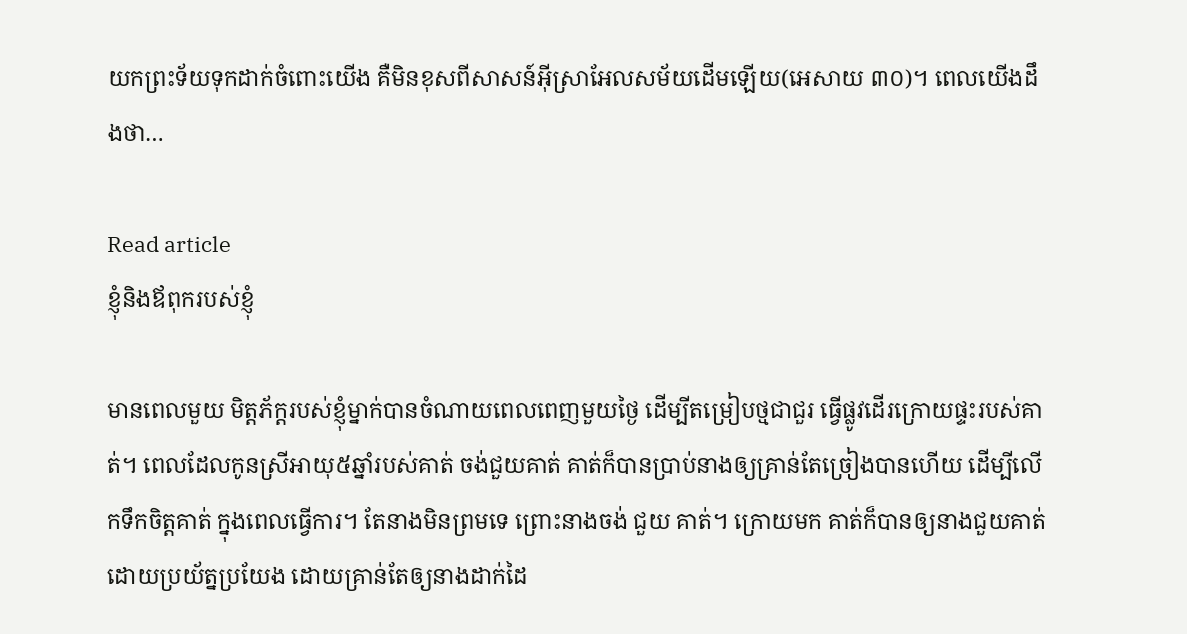យកព្រះទ័យទុកដាក់ចំពោះយើង គឺមិនខុសពីសាសន៍អ៊ីស្រាអែលសម័យដើមឡើយ(អេសាយ ៣០)។ ពេលយើងដឹងថា…

Read article
ខ្ញុំនិងឪពុករបស់ខ្ញុំ

មានពេលមួយ មិត្តភ័ក្តរបស់ខ្ញុំម្នាក់បានចំណាយពេលពេញមួយថ្ងៃ ដើម្បីតម្រៀបថ្មជាជួរ ធ្វើផ្លូវដើរក្រោយផ្ទះរបស់គាត់។ ពេលដែលកូនស្រីអាយុ៥ឆ្នាំរបស់គាត់ ចង់ជួយគាត់ គាត់ក៏បានប្រាប់នាងឲ្យគ្រាន់តែច្រៀងបានហើយ ដើម្បីលើកទឹកចិត្តគាត់ ក្នុងពេលធ្វើការ។ តែនាងមិនព្រមទេ ព្រោះនាងចង់ ជួយ គាត់។ ក្រោយមក គាត់ក៏បានឲ្យនាងជួយគាត់ ដោយប្រយ័ត្នប្រយែង ដោយគ្រាន់តែឲ្យនាងដាក់ដៃ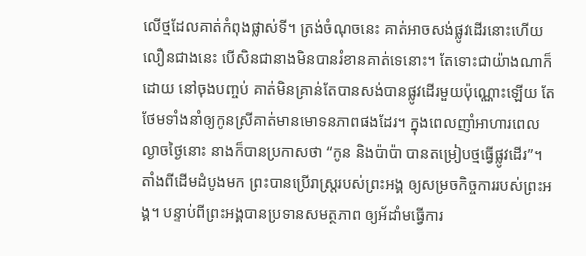លើថ្មដែលគាត់កំពុងផ្លាស់ទី។ ត្រង់ចំណុចនេះ គាត់អាចសង់ផ្លូវដើរនោះហើយលឿនជាងនេះ បើសិនជានាងមិនបានរំខានគាត់ទេនោះ។ តែទោះជាយ៉ាងណាក៏ដោយ នៅចុងបញ្ចប់ គាត់មិនគ្រាន់តែបានសង់បានផ្លូវដើរមួយប៉ុណ្ណោះឡើយ តែថែមទាំងនាំឲ្យកូនស្រីគាត់មានមោទនភាពផងដែរ។ ក្នុងពេលញាំអាហារពេលល្ងាចថ្ងៃនោះ នាងក៏បានប្រកាសថា “កូន និងប៉ាប៉ា បានតម្រៀបថ្មធ្វើផ្លូវដើរ”។ តាំងពីដើមដំបូងមក ព្រះបានប្រើរាស្រ្តរបស់ព្រះអង្គ ឲ្យសម្រចកិច្ចការរបស់ព្រះអង្គ។ បន្ទាប់ពីព្រះអង្គបានប្រទានសមត្ថភាព ឲ្យអ័ដាំមធ្វើការ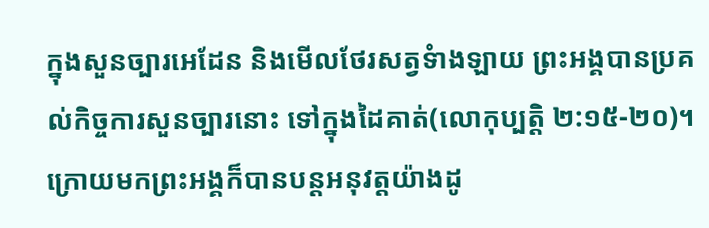ក្នុងសួនច្បារអេដែន និងមើលថែរសត្វទំាងឡាយ ព្រះអង្គបានប្រគល់កិច្ចការសួនច្បារនោះ ទៅក្នុងដៃគាត់(លោកុប្បត្តិ ២:១៥-២០)។ ក្រោយមកព្រះអង្គក៏បានបន្តអនុវត្តយ៉ាងដូ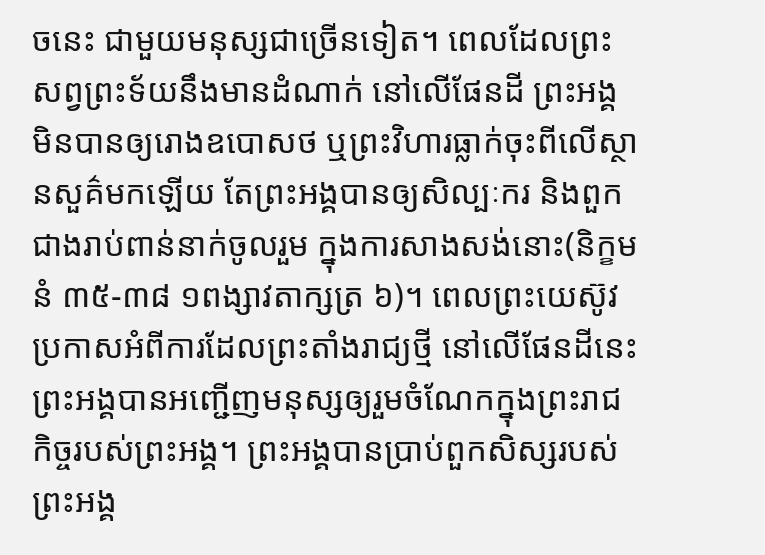ចនេះ ជាមួយមនុស្សជាច្រើនទៀត។ ពេលដែលព្រះសព្វព្រះទ័យនឹងមានដំណាក់ នៅលើផែនដី ព្រះអង្គមិនបានឲ្យរោងឧបោសថ ឬព្រះវិហារធ្លាក់ចុះពីលើស្ថានសួគ៌មកឡើយ តែព្រះអង្គបានឲ្យសិល្បៈករ និងពួកជាងរាប់ពាន់នាក់ចូលរួម ក្នុងការសាងសង់នោះ(និក្ខមនំ ៣៥-៣៨ ១ពង្សាវតាក្សត្រ ៦)។ ពេលព្រះយេស៊ូវប្រកាសអំពីការដែលព្រះតាំងរាជ្យថ្មី នៅលើផែនដីនេះ ព្រះអង្គបានអញ្ជើញមនុស្សឲ្យរួមចំណែកក្នុងព្រះរាជកិច្ចរបស់ព្រះអង្គ។ ព្រះអង្គបានប្រាប់ពួកសិស្សរបស់ព្រះអង្គ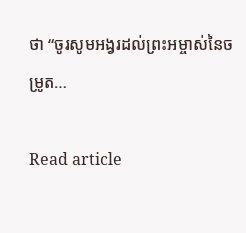ថា “ចូរសូមអង្វរដល់ព្រះអម្ចាស់នៃចម្រូត…

Read article